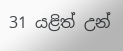31 යළිත් උන්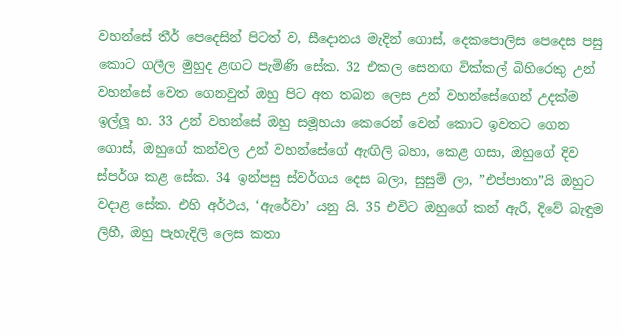වහන්සේ තීර් පෙදෙසින් පිටත් ව, සීදොනය මැදින් ගොස්, දෙකපොලිස පෙදෙස පසු කොට ගලීල මුහුද ළඟට පැමිණි සේක. 32 එකල සෙනඟ වික්කල් බිහිරෙකු උන් වහන්සේ වෙත ගෙනවුත් ඔහු පිට අත තබන ලෙස උන් වහන්සේගෙන් උදක්ම ඉල්ලූ හ. 33 උන් වහන්සේ ඔහු සමූහයා කෙරෙන් වෙන් කොට ඉවතට ගෙන ගොස්, ඔහුගේ කන්වල උන් වහන්සේගේ ඇඟිලි බහා, කෙළ ගසා, ඔහුගේ දිව ස්පර්ශ කළ සේක. 34 ඉන්පසු ස්වර්ගය දෙස බලා, සුසුම් ලා, ”එප්පාතා”යි ඔහුට වදාළ සේක. එහි අර්ථය, ‘ඇරේවා’ යනු යි. 35 එවිට ඔහුගේ කන් ඇරී, දිවේ බැඳුම ලිහී, ඔහු පැහැදිලි ලෙස කතා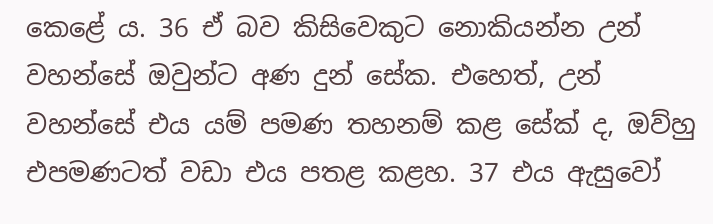කෙළේ ය. 36 ඒ බව කිසිවෙකුට නොකියන්න උන් වහන්සේ ඔවුන්ට අණ දුන් සේක. එහෙත්, උන් වහන්සේ එය යම් පමණ තහනම් කළ සේක් ද, ඔව්හු එපමණටත් වඩා එය පතළ කළහ. 37 එය ඇසුවෝ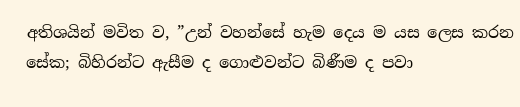අතිශයින් මවිත ව, ”උන් වහන්සේ හැම දෙය ම යස ලෙස කරන සේක; බිහිරන්ට ඇසීම ද ගොළුවන්ට බිණීම ද පවා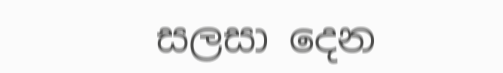සලසා දෙන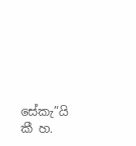සේකැ”යි කී හ.